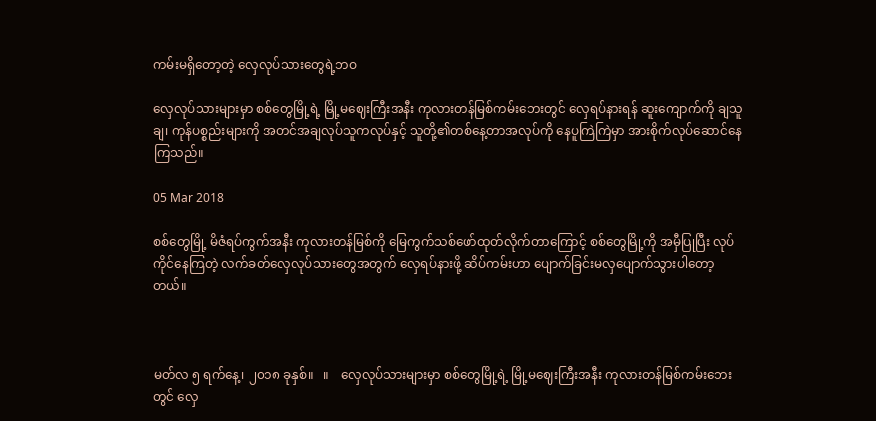ကမ်းမရှိတော့တဲ့ လှေလုပ်သားတွေရဲ့ဘဝ

လှေလုပ်သားများမှာ စစ်တွေမြို့ရဲ့ မြို့မဈေးကြီးအနီး ကုလားတန်မြစ်ကမ်းဘေးတွင် လှေရပ်နားရန် ဆူးကျောက်ကို ချသူချ၊ ကုန်ပစ္စည်းများကို အတင်အချလုပ်သူကလုပ်နှင့် သူတို့၏တစ်နေ့တာအလုပ်ကို နေပူကြဲကြဲမှာ အားစိုက်လုပ်ဆောင်နေကြသည်။

05 Mar 2018

စစ်တွေမြို့ မိဇံရပ်ကွက်အနီး ကုလားတန်မြစ်ကို မြေကွက်သစ်ဖော်ထုတ်လိုက်တာကြောင့် စစ်တွေမြို့ကို အမှီပြုပြီး လုပ်ကိုင်နေကြတဲ့ လက်ခတ်လှေလုပ်သားတွေအတွက် လှေရပ်နားဖို့ ဆိပ်ကမ်းဟာ ပျောက်ခြင်းမလှပျောက်သွားပါတော့တယ်။



မတ်လ ၅ ရက်နေ့၊ ၂၀၁၈ ခုနှစ်။   ။    လှေလုပ်သားများမှာ စစ်တွေမြို့ရဲ့ မြို့မဈေးကြီးအနီး ကုလားတန်မြစ်ကမ်းဘေးတွင် လှေ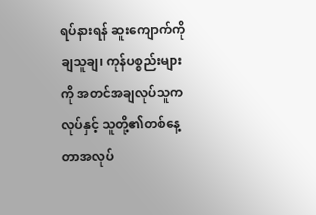ရပ်နားရန် ဆူးကျောက်ကို ချသူချ၊ ကုန်ပစ္စည်းများကို အတင်အချလုပ်သူကလုပ်နှင့် သူတို့၏တစ်နေ့တာအလုပ်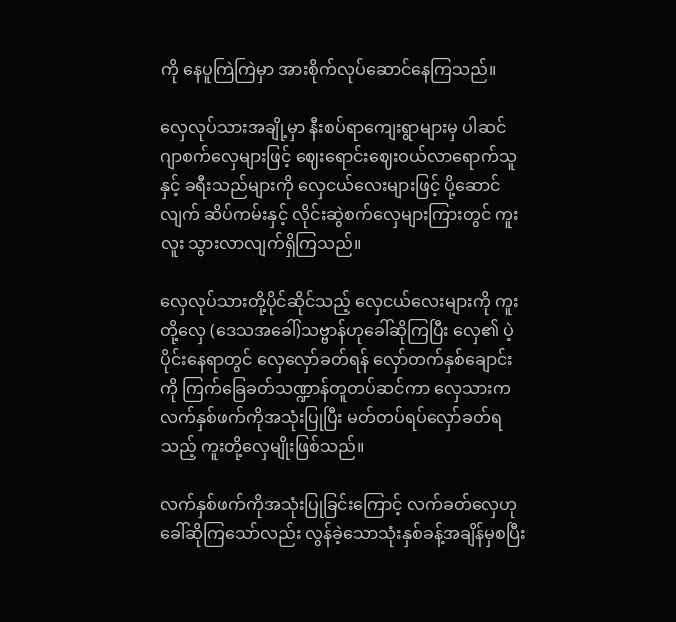ကို နေပူကြဲကြဲမှာ အားစိုက်လုပ်ဆောင်နေကြသည်။

လှေလုပ်သားအချို့မှာ နီးစပ်ရာကျေးရွာများမှ ပါဆင်ဂျာစက်လှေများဖြင့် ဈေးရောင်းဈေးဝယ်လာရောက်သူနှင့် ခရီးသည်များကို လှေငယ်လေးများဖြင့် ပို့ဆောင်လျက် ဆိပ်ကမ်းနှင့် လိုင်းဆွဲစက်လှေများကြားတွင် ကူးလူး သွားလာလျက်ရှိကြသည်။

လှေလုပ်သားတို့ပိုင်ဆိုင်သည့် လှေငယ်လေးများကို ကူးတို့လှေ (ဒေသအခေါ်)သဗ္ဗာန်ဟုခေါ်ဆိုကြပြီး လှေ၏ ပဲ့ပိုင်းနေရာတွင် လှေလှော်ခတ်ရန် လှော်တက်နှစ်ချောင်းကို ကြက်ခြေခတ်သဏ္ဍာန်တူတပ်ဆင်ကာ လှေသားက လက်နှစ်ဖက်ကိုအသုံးပြုပြီး မတ်တပ်ရပ်လှော်ခတ်ရသည့် ကူးတို့လှေမျိုးဖြစ်သည်။

လက်နှစ်ဖက်ကိုအသုံးပြုခြင်းကြောင့် လက်ခတ်လှေဟုခေါ်ဆိုကြသော်လည်း လွန်ခဲ့သောသုံးနှစ်ခန့်အချိန်မှစပြီး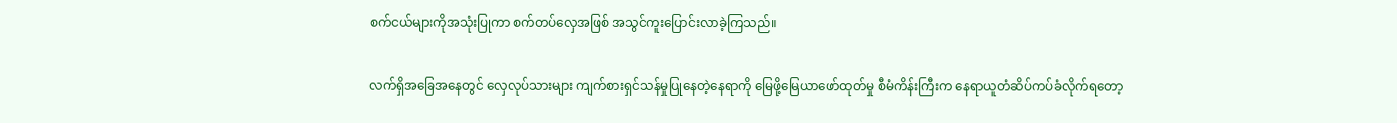စက်ငယ်များကိုအသုံးပြုကာ စက်တပ်လှေအဖြစ် အသွင်ကူးပြောင်းလာခဲ့ကြသည်။

လက်ရှိအခြေအနေတွင် လှေလုပ်သားများ ကျက်စားရှင်သန်မှုပြုနေတဲ့နေရာကို မြေဖို့မြေယာဖော်ထုတ်မှု စီမံကိန်းကြီးက နေရာယူတံဆိပ်ကပ်ခံလိုက်ရတော့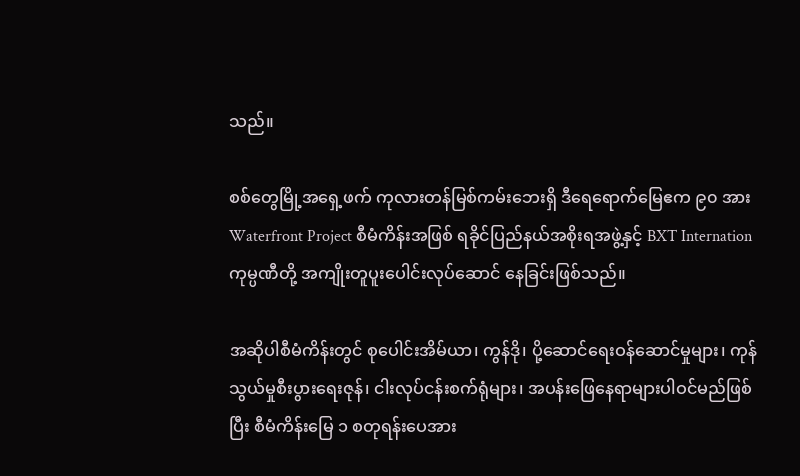သည်။

စစ်တွေမြို့အရှေ့ဖက် ကုလားတန်မြစ်ကမ်းဘေးရှိ ဒီရေရောက်မြေဧက ၉၀ အား Waterfront Project စီမံကိန်းအဖြစ် ရခိုင်ပြည်နယ်အစိုးရအဖွဲ့နှင့် BXT Internation ကုမ္ပဏီတို့ အကျိုးတူပူးပေါင်းလုပ်ဆောင် နေခြင်းဖြစ်သည်။

အဆိုပါစီမံကိန်းတွင် စုပေါင်းအိမ်ယာ၊ ကွန်ဒို၊ ပို့ဆောင်ရေးဝန်ဆောင်မှုများ၊ ကုန်သွယ်မှုစီးပွားရေးဇုန်၊ ငါးလုပ်ငန်းစက်ရုံများ၊ အပန်းဖြေနေရာများပါဝင်မည်ဖြစ်ပြီး စီမံကိန်းမြေ ၁ စတုရန်းပေအား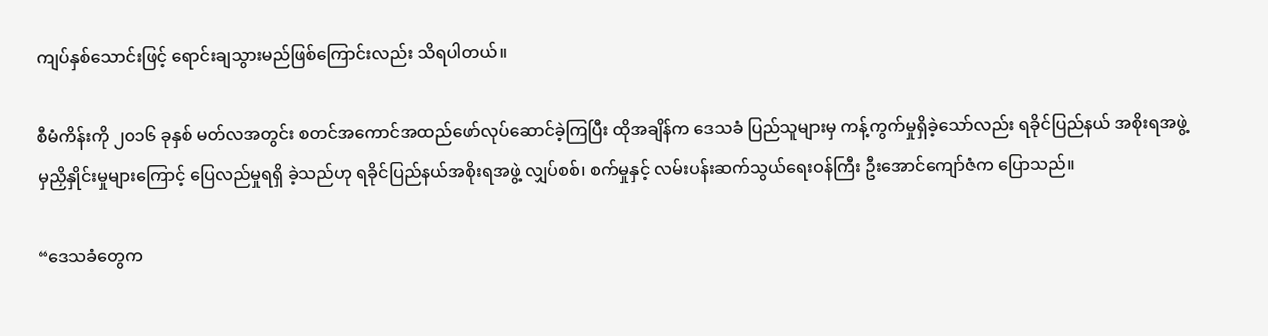ကျပ်နှစ်သောင်းဖြင့် ရောင်းချသွားမည်ဖြစ်ကြောင်းလည်း သိရပါတယ်။

စီမံကိန်းကို ၂၀၁၆ ခုနှစ် မတ်လအတွင်း စတင်အကောင်အထည်ဖော်လုပ်ဆောင်ခဲ့ကြပြီး ထိုအချိန်က ဒေသခံ ပြည်သူများမှ ကန့်ကွက်မှုရှိခဲ့သော်လည်း ရခိုင်ပြည်နယ် အစိုးရအဖွဲ့မှညှိနှိုင်းမှုများကြောင့် ပြေလည်မှုရရှိ ခဲ့သည်ဟု ရခိုင်ပြည်နယ်အစိုးရအဖွဲ့ လျှပ်စစ်၊ စက်မှုနှင့် လမ်းပန်းဆက်သွယ်ရေးဝန်ကြီး ဦးအောင်ကျော်ဇံက ပြောသည်။

“ဒေသခံတွေက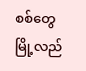စစ်တွေမြို့လည်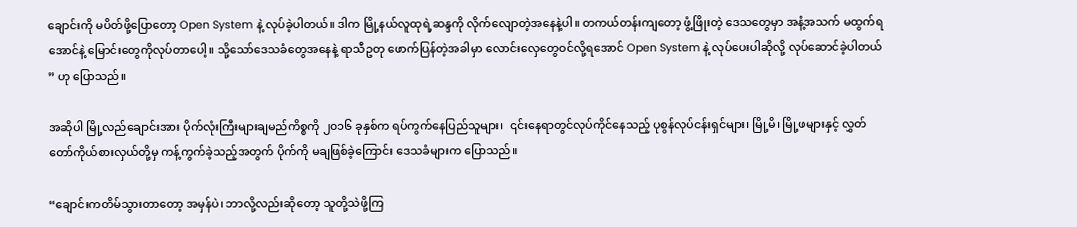ချောင်းကို မပိတ်ဖို့ပြောတော့ Open System နဲ့ လုပ်ခဲ့ပါတယ်။ ဒါက မြို့နယ်လူထုရဲ့ဆန္ဒကို လိုက်လျောတဲ့အနေနဲ့ပါ။ တကယ်တန်းကျတော့ ဖွံ့ဖြိုးတဲ့ ဒေသတွေမှာ အနံ့အသက် မထွက်ရအောင်နဲ့ မြောင်းတွေကိုလုပ်တာပေါ့။ သို့သော်ဒေသခံတွေအနေနဲ့ ရာသီဥတု ဖောက်ပြန်တဲ့အခါမှာ လောင်းလှေတွေဝင်လို့ရအောင် Open System နဲ့ လုပ်ပေးပါဆိုလို့ လုပ်ဆောင်ခဲ့ပါတယ် ” ဟု ပြောသည်။

အဆိုပါ မြို့လည်ချောင်းအား ပိုက်လုံးကြီးများချမည်ကိစ္စကို ၂၀၁၆ ခုနှစ်က ရပ်ကွက်နေပြည်သူများ၊  ၎င်းနေရာတွင်လုပ်ကိုင်နေသည့် ပုစွန်လုပ်ငန်းရှင်များ၊ မြို့မိ၊ မြို့ဖများနှင့် လွှတ်တော်ကိုယ်စားလှယ်တို့မှ ကန့်ကွက်ခဲ့သည့်အတွက် ပိုက်ကို မချဖြစ်ခဲ့ကြောင်း ဒေသခံများက ပြောသည်။

“ချောင်းကတိမ်သွားတာတော့ အမှန်ပဲ၊ ဘာလို့လည်းဆိုတော့ သူတို့သဲဖို့ကြ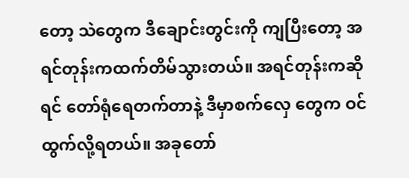တော့ သဲတွေက ဒီချောင်းတွင်းကို ကျပြီးတော့ အရင်တုန်းကထက်တိမ်သွားတယ်။ အရင်တုန်းကဆိုရင် တော်ရုံရေတက်တာနဲ့ ဒီမှာစက်လှေ တွေက ဝင်ထွက်လို့ရတယ်။ အခုတော်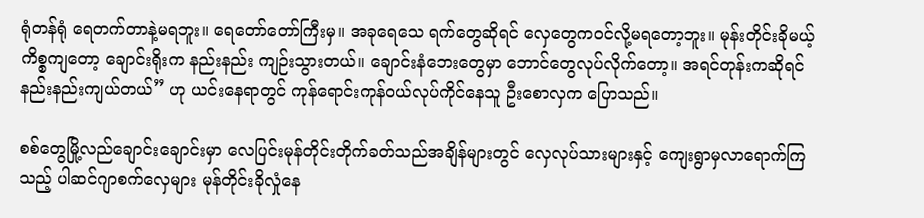ရုံတန်ရုံ ရေတက်တာနဲ့မရဘူး။ ရေတော်တော်ကြီးမှ။ အခုရေသေ ရက်တွေဆိုရင် လှေတွေကဝင်လို့မရတော့ဘူး။ မုန်းတိုင်းခိုမယ့်ကိစ္စကျတော့ ချောင်းရိုးက နည်းနည်း ကျဉ်းသွားတယ်။ ချောင်းနံဘေးတွေမှာ ဘောင်တွေလုပ်လိုက်တော့။ အရင်တုန်းကဆိုရင် နည်းနည်းကျယ်တယ်” ဟု ယင်းနေရာတွင် ကုန်ရောင်းကုန်ဝယ်လုပ်ကိုင်နေသူ ဦးစောလှက ပြောသည်။

စစ်တွေမြို့လည်ချောင်းချောင်းမှာ လေပြင်းမုန်တိုင်းတိုက်ခတ်သည်အချိန်များတွင် လှေလုပ်သားများနှင့် ကျေးရွာမှလာရောက်ကြသည့် ပါဆင်ဂျာစက်လှေများ မုန်တိုင်းခိုလှုံနေ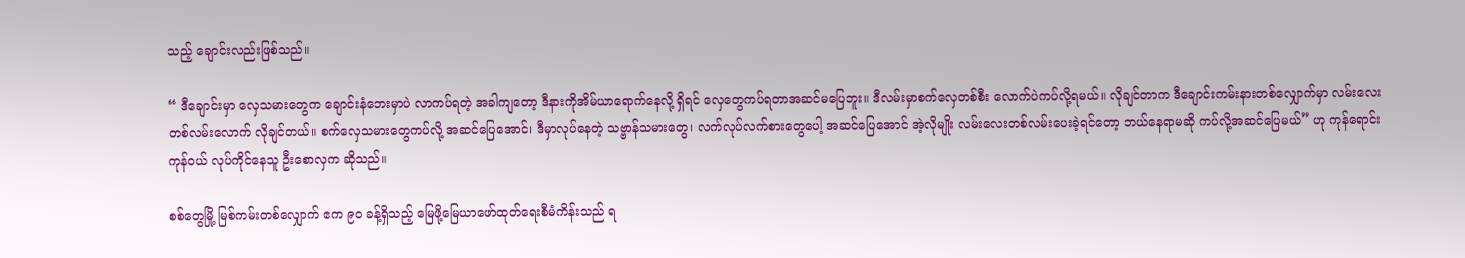သည့် ချောင်းလည်းဖြစ်သည်။

“ ဒီချောင်းမှာ လှေသမားတွေက ချောင်းနံဘေးမှာပဲ လာကပ်ရတဲ့ အခါကျတော့ ဒီနားကိုအိမ်ယာရောက်နေလို့ ရှိရင် လှေတွေကပ်ရတာအဆင်မပြေဘူး။ ဒီလမ်းမှာစက်လှေတစ်စီး လောက်ပဲကပ်လို့ရမယ်။ လိုချင်တာက ဒီချောင်းကမ်းနားတစ်လျှောက်မှာ လမ်းလေးတစ်လမ်းလောက် လိုချင်တယ်။ စက်လှေသမားတွေကပ်လို့ အဆင်ပြေအောင်၊ ဒီမှာလုပ်နေတဲ့ သဗ္ဗာန်သမားတွေ၊ လက်လုပ်လက်စားတွေပေါ့ အဆင်ပြေအောင် အဲ့လိုမျိုး လမ်းလေးတစ်လမ်းပေးခဲ့ရင်တော့ ဘယ်နေရာမဆို ကပ်လို့အဆင်ပြေမယ်” ဟု ကုန်ရောင်းကုန်ဝယ် လုပ်ကိုင်နေသူ ဦးစောလှက ဆိုသည်။

စစ်တွေမြို့ မြစ်ကမ်းတစ်လျှောက် ဧက ၉၀ ခန့်ရှိသည့် မြေဖို့မြေယာဖော်ထုတ်ရေးစီမံကိန်းသည် ရ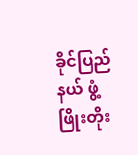ခိုင်ပြည်နယ် ဖွံ့ဖြိုးတိုး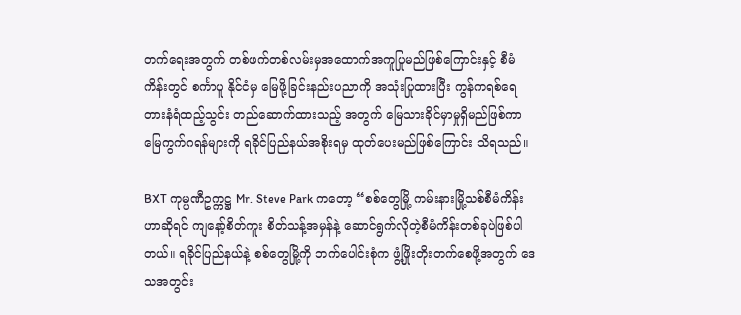တက်ရေးအတွက် တစ်ဖက်တစ်လမ်းမှအထောက်အကူပြုမည်ဖြစ်ကြောင်းနှင့် စီမံကိန်းတွင် စင်္ကာပူ နိုင်ငံမှ မြေဖို့ခြင်းနည်းပညာကို အသုံးပြုထားပြီး ကွန်ကရစ်ရေတားနံရံထည့်သွင်း တည်ဆောက်ထားသည့် အတွက် မြေသားခိုင်မှာမှုရှိမည်ဖြစ်ကာ မြေကွက်ဂရန်များကို ရခိုင်ပြည်နယ်အစိုးရမှ ထုတ်ပေးမည်ဖြစ်ကြောင်း သိရသည်။

BXT ကုမ္ပဏီဥက္ကဋ္ဌ Mr. Steve Park ကတော့ “စစ်တွေမြို့ ကမ်းနားမြို့သစ်စီမံကိန်းဟာဆိုရင် ကျနော့်စိတ်ကူး စိတ်သန့်အမှန်နဲ့ ဆောင်ရွက်လိုတဲ့စီမံကိန်းတစ်ခုပဲဖြစ်ပါတယ်။ ရခိုင်ပြည်နယ်နဲ့ စစ်တွေမြို့ကို ဘက်ပေါင်းစုံက ဖွံ့ဖြိုးတိုးတက်စေဖို့အတွက် ဒေသအတွင်း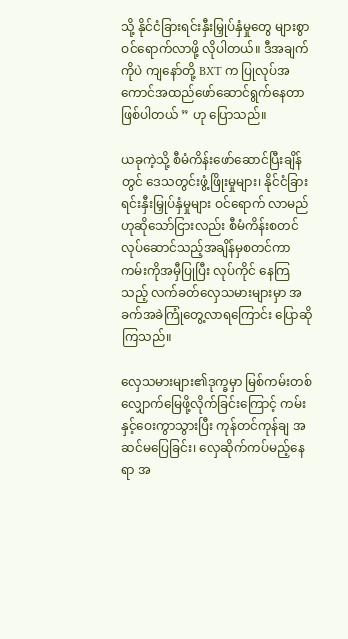သို့ နိုင်ငံခြားရင်းနှီးမြှုပ်နှံမှုတွေ များစွာဝင်ရောက်လာဖို့ လိုပါတယ်။ ဒီအချက်ကိုပဲ ကျနော်တို့ BXT က ပြုလုပ်အကောင်အထည်ဖော်ဆောင်ရွက်နေတာ ဖြစ်ပါတယ် ” ဟု ပြောသည်။

ယခုကဲ့သို့ စီမံကိန်းဖော်ဆောင်ပြီးချိန်တွင် ဒေသတွင်းဖွံ့ဖြိုးမှုများ၊ နိုင်ငံခြားရင်းနှီးမြှုပ်နှံမှုများ ဝင်ရောက် လာမည်ဟုဆိုသော်ငြားလည်း စီမံကိန်းစတင်လုပ်ဆောင်သည့်အချိန်မှစတင်ကာ ကမ်းကိုအမှီပြုပြီး လုပ်ကိုင် နေကြသည့် လက်ခတ်လှေသမားများမှာ အခက်အခဲကြုံတွေ့လာရကြောင်း ပြောဆိုကြသည်။

လှေသမားများ၏ဒုက္ခမှာ မြစ်ကမ်းတစ်လျှောက်မြေဖို့လိုက်ခြင်းကြောင့် ကမ်းနှင့်ဝေးကွာသွားပြီး ကုန်တင်ကုန်ချ အဆင်မပြေခြင်း၊ လှေဆိုက်ကပ်မည့်နေရာ အ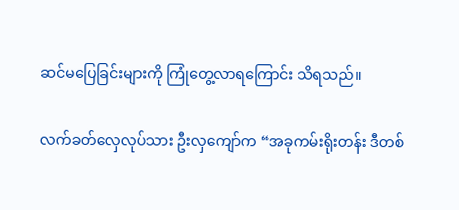ဆင်မပြေခြင်းများကို ကြုံတွေ့လာရကြောင်း သိရသည်။

လက်ခတ်လှေလုပ်သား ဦးလှကျော်က “အခုကမ်းရိုးတန်း ဒီတစ်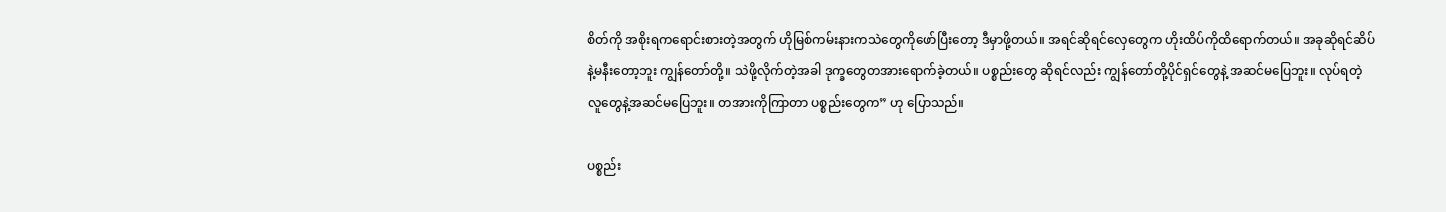စိတ်ကို အစိုးရကရောင်းစားတဲ့အတွက် ဟိုမြစ်ကမ်းနားကသဲတွေကိုဖော်ပြီးတော့ ဒီမှာဖို့တယ်။ အရင်ဆိုရင်လှေတွေက ဟိုးထိပ်ကိုထိရောက်တယ်။ အခုဆိုရင်ဆိပ်နဲ့မနီးတော့ဘူး ကျွန်တော်တို့။ သဲဖို့လိုက်တဲ့အခါ ဒုက္ခတွေတအားရောက်ခဲ့တယ်။ ပစ္စည်းတွေ ဆိုရင်လည်း ကျွန်တော်တို့ပိုင်ရှင်တွေနဲ့ အဆင်မပြေဘူး။ လုပ်ရတဲ့လူတွေနဲ့အဆင်မပြေဘူး။ တအားကိုကြာတာ ပစ္စည်းတွေက” ဟု ပြောသည်။

ပစ္စည်း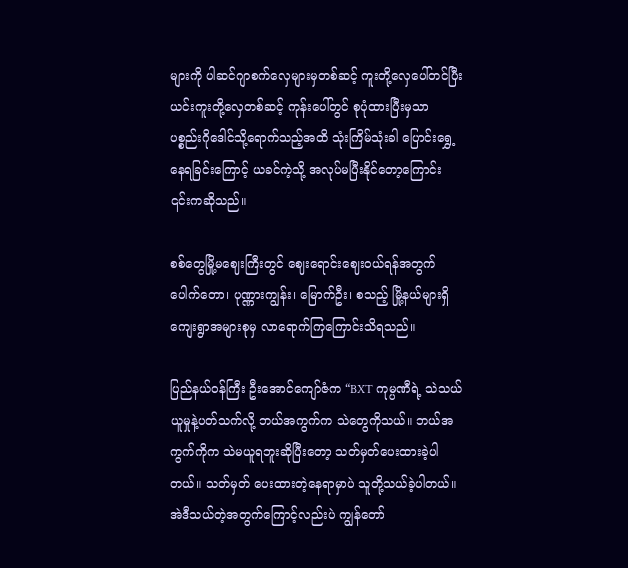များကို ပါဆင်ဂျာစက်လှေများမှတစ်ဆင့် ကူးတို့လှေပေါ်တင်ပြီး ယင်းကူးတို့လှေတစ်ဆင့် ကုန်းပေါ်တွင် စုပုံထားပြီးမှသာ ပစ္စည်းဂိုဒေါင်သို့ရောက်သည့်အထိ သုံးကြိမ်သုံးခါ ပြောင်းရွှေ့နေရခြင်းကြောင့် ယခင်ကဲ့သို့ အလုပ်မပြီးနိုင်တော့ကြောင်း ၎င်းကဆိုသည်။

စစ်တွေမြို့မဈေးကြီးတွင် ဈေးရောင်းဈေးဝယ်ရန်အတွက် ပေါက်တော၊ ပုဏ္ဏားကျွန်း၊ မြောက်ဦး၊ စသည့် မြို့နယ်များရှိ ကျေးရွာအများစုမှ လာရောက်ကြကြောင်းသိရသည်။

ပြည်နယ်ဝန်ကြီး ဦးအောင်ကျော်ဇံက “BXT ကုမ္ပဏီရဲ့ သဲသယ်ယူမှုနဲ့ပတ်သက်လို့ ဘယ်အကွက်က သဲတွေကိုသယ်။ ဘယ်အကွက်ကိုက သဲမယူရဘူးဆိုပြီးတော့ သတ်မှတ်ပေးထားခဲ့ပါတယ်။ သတ်မှတ် ပေးထားတဲ့နေရာမှာပဲ သူတို့သယ်ခဲ့ပါတယ်။ အဲဒီသယ်တဲ့အတွက်ကြောင့်လည်းပဲ ကျွန်တော်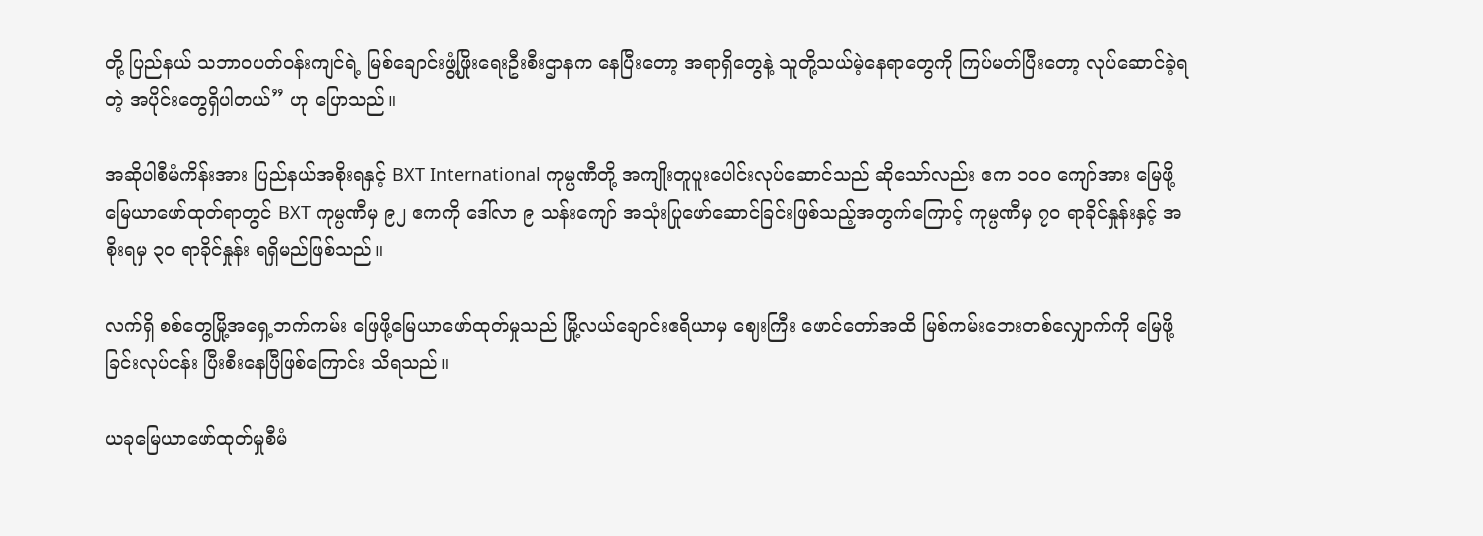တို့ ပြည်နယ် သဘာဝပတ်ဝန်းကျင်ရဲ့ မြစ်ချောင်းဖွံ့ဖြိုးရေးဦးစီးဌာနက နေပြီးတော့ အရာရှိတွေနဲ့ သူတို့သယ်မဲ့နေရာတွေကို ကြပ်မတ်ပြီးတော့ လုပ်ဆောင်ခဲ့ရတဲ့ အပိုင်းတွေရှိပါတယ်” ဟု ပြောသည်။

အဆိုပါစီမံကိန်းအား ပြည်နယ်အစိုးရနှင့် BXT International ကုမ္ပဏီတို့ အကျိုးတူပူးပေါင်းလုပ်ဆောင်သည် ဆိုသော်လည်း ဧက ၁၀၀ ကျော်အား မြေဖို့မြေယာဖော်ထုတ်ရာတွင် BXT ကုမ္ပဏီမှ ၉၂ ဧကကို ဒေါ်လာ ၉ သန်းကျော် အသုံးပြုဖော်ဆောင်ခြင်းဖြစ်သည့်အတွက်ကြောင့် ကုမ္ပဏီမှ ၇၀ ရာခိုင်နှုန်းနှင့် အစိုးရမှ ၃၀ ရာခိုင်နှုန်း ရရှိမည်ဖြစ်သည်။

လက်ရှိ စစ်တွေမြို့အရှေ့ဘက်ကမ်း ဖြေဖို့မြေယာဖော်ထုတ်မှုသည် မြို့လယ်ချောင်းဧရိယာမှ ဈေးကြီး ဖောင်တော်အထိ မြစ်ကမ်းဘေးတစ်လျှောက်ကို မြေဖို့ခြင်းလုပ်ငန်း ပြီးစီးနေပြီဖြစ်ကြောင်း သိရသည်။

ယခုမြေယာဖော်ထုတ်မှုစီမံ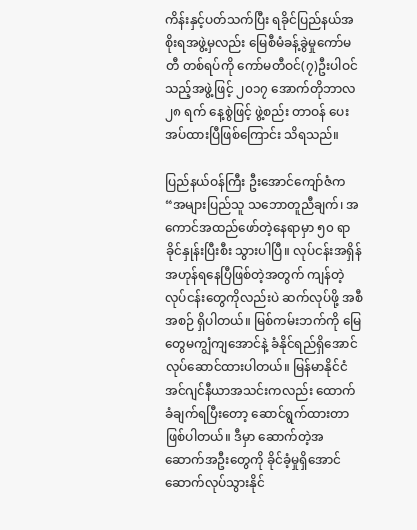ကိန်းနှင့်ပတ်သက်ပြီး ရခိုင်ပြည်နယ်အစိုးရအဖွဲ့မှလည်း မြေစီမံခန့်ခွဲမှုကော်မတီ တစ်ရပ်ကို ကော်မတီဝင်(၇)ဦးပါဝင်သည့်အဖွဲ့ဖြင့် ၂၀၁၇ အောက်တိုဘာလ ၂၈ ရက် နေ့စွဲဖြင့် ဖွဲ့စည်း တာဝန် ပေးအပ်ထားပြီဖြစ်ကြောင်း သိရသည်။

ပြည်နယ်ဝန်ကြီး ဦးအောင်ကျော်ဇံက “အများပြည်သူ သဘောတူညီချက်၊ အကောင်အထည်ဖော်တဲ့နေရာမှာ ၅၀ ရာခိုင်နှုန်းပြီးစီး သွားပါပြီ။ လုပ်ငန်းအရှိန်အဟုန်ရနေပြီဖြစ်တဲ့အတွက် ကျန်တဲ့လုပ်ငန်းတွေကိုလည်းပဲ ဆက်လုပ်ဖို့ အစီအစဉ် ရှိပါတယ်။ မြစ်ကမ်းဘက်ကို မြေတွေမကျွံကျအောင်နဲ့ ခံနိုင်ရည်ရှိအောင် လုပ်ဆောင်ထားပါတယ်။ မြန်မာနိုင်ငံအင်ဂျင်နီယာအသင်းကလည်း ထောက်ခံချက်ရပြီးတော့ ဆောင်ရွက်ထားတာဖြစ်ပါတယ်။ ဒီမှာ ဆောက်တဲ့အဆောက်အဦးတွေကို ခိုင်ခံ့မှုရှိအောင် ဆောက်လုပ်သွားနိုင်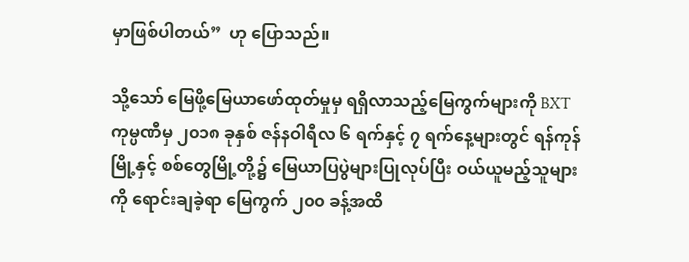မှာဖြစ်ပါတယ်”  ဟု ပြောသည်။

သို့သော် မြေဖို့မြေယာဖော်ထုတ်မှုမှ ရရှိလာသည့်မြေကွက်များကို BXT ကုမ္ပဏီမှ ၂၀၁၈ ခုနှစ် ဇန်နဝါရီလ ၆ ရက်နှင့် ၇ ရက်နေ့များတွင် ရန်ကုန်မြို့နှင့် စစ်တွေမြို့တို့၌ မြေယာပြပွဲများပြုလုပ်ပြီး ဝယ်ယူမည့်သူများကို ရောင်းချခဲ့ရာ မြေကွက် ၂၀၀ ခန့်အထိ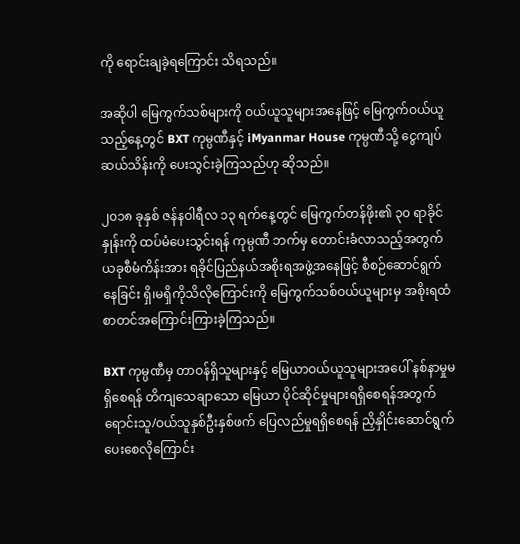ကို ရောင်းချခဲ့ရကြောင်း သိရသည်။

အဆိုပါ မြေကွက်သစ်များကို ဝယ်ယူသူများအနေဖြင့် မြေကွက်ဝယ်ယူသည့်နေ့တွင် BXT ကုမ္ပဏီနှင့် iMyanmar House ကုမ္ပဏီသို့ ငွေကျပ်ဆယ်သိန်းကို ပေးသွင်းခဲ့ကြသည်ဟု ဆိုသည်။

၂၀၁၈ ခုနှစ် ဇန်နဝါရီလ ၁၃ ရက်နေ့တွင် မြေကွက်တန်ဖိုး၏ ၃၀ ရာခိုင်နှုန်းကို ထပ်မံပေးသွင်းရန် ကုမ္ပဏီ ဘက်မှ တောင်းခံလာသည့်အတွက် ယခုစီမံကိန်းအား ရခိုင်ပြည်နယ်အစိုးရအဖွဲ့အနေဖြင့် စီစဉ်ဆောင်ရွက် နေခြင်း ရှိ၊မရှိကိုသိလိုကြောင်းကို မြေကွက်သစ်ဝယ်ယူများမှ အစိုးရထံစာတင်အကြောင်းကြားခဲ့ကြသည်။

BXT ကုမ္ပဏီမှ တာဝန်ရှိသူများနှင့် မြေယာဝယ်ယူသူများအပေါ် နစ်နာမှုမရှိစေရန် တိကျသေချာသော မြေယာ ပိုင်ဆိုင်မှုများရရှိစေရန်အတွက် ရောင်းသူ/ဝယ်သူနှစ်ဦးနှစ်ဖက် ပြေလည်မှုရရှိစေရန် ညှိနှိုင်းဆောင်ရွက် ပေးစေလိုကြောင်း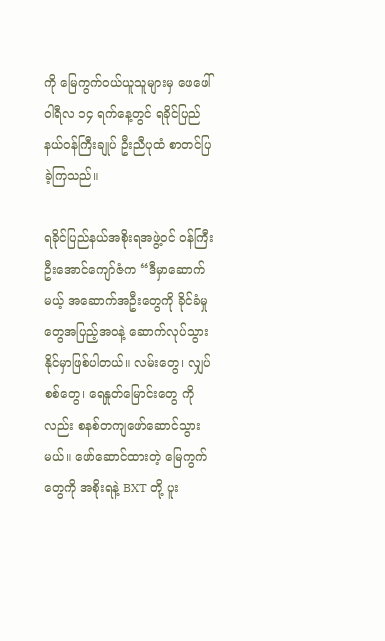ကို မြေကွက်ဝယ်ယူသူများမှ ဖေဖေါ်ဝါရီလ ၁၄ ရက်နေ့တွင် ရခိုင်ပြည်နယ်ဝန်ကြီးချုပ် ဦးညီပုထံ စာတင်ပြခဲ့ကြသည်။

ရခိုင်ပြည်နယ်အစိုးရအဖွဲ့ဝင် ဝန်ကြီးဦးအောင်ကျော်ဇံက “ဒီမှာဆောက်မယ့် အဆောက်အဦးတွေကို ခိုင်ခံမှုတွေအပြည့်အဝနဲ့ ဆောက်လုပ်သွားနိုင်မှာဖြစ်ပါတယ်။ လမ်းတွေ၊ လျှပ်စစ်တွေ၊ ရေနှုတ်မြောင်းတွေ ကိုလည်း စနစ်တကျဖော်ဆောင်သွားမယ်။ ဖော်ဆောင်ထားတဲ့ မြေကွက်တွေကို အစိုးရနဲ့ BXT တို့ ပူး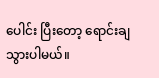ပေါင်း ပြီးတော့ ရောင်းချသွားပါမယ်။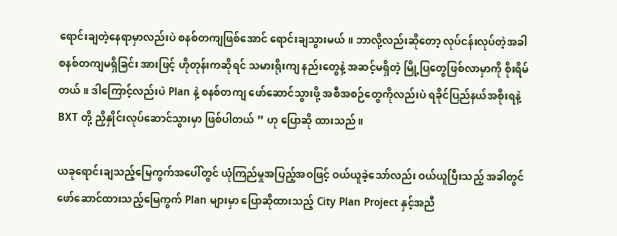ရောင်းချတဲ့နေရာမှာလည်းပဲ စနစ်တကျဖြစ်အောင် ရောင်းချသွားမယ်။ ဘာလို့လည်းဆိုတော့ လုပ်ငန်းလုပ်တဲ့အခါ စနစ်တကျမရှိခြင်း အားဖြင့် ဟိုတုန်းကဆိုရင် သမားရိုးကျ နည်းတွေနဲ့ အဆင့်မရှိတဲ့ မြို့ပြတွေဖြစ်လာမှာကို စိုးရိမ်တယ်။ ဒါကြောင့်လည်းပဲ Plan နဲ့ စနစ်တကျ ဖော်ဆောင်သွားဖို့ အစီအစဉ်တွေကိုလည်းပဲ ရခိုင်ပြည်နယ်အစိုးရနဲ့ BXT တို့ ညှိနှိုင်းလုပ်ဆောင်သွားမှာ ဖြစ်ပါတယ် ” ဟု ပြောဆို ထားသည်။

ယခုရောင်းချသည့်မြေကွက်အပေါ်တွင် ယုံကြည်မှုအပြည့်အဝဖြင့် ဝယ်ယူခဲ့သော်လည်း ဝယ်ယူပြီးသည့် အခါတွင် ဖော်ဆောင်ထားသည့်မြေကွက် Plan များမှာ ပြောဆိုထားသည့် City Plan Project နှင့်အညီ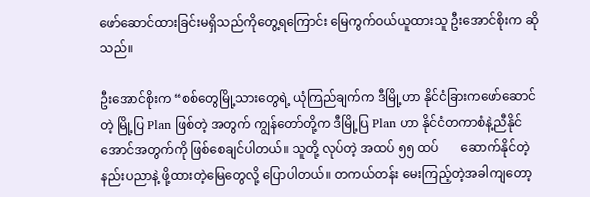ဖော်ဆောင်ထားခြင်းမရှိသည်ကိုတွေ့ရကြောင်း မြေကွက်ဝယ်ယူထားသူ ဦးအောင်စိုးက ဆိုသည်။

ဦးအောင်စိုးက “စစ်တွေမြို့သားတွေရဲ့ ယုံကြည်ချက်က ဒီမြို့ဟာ နိုင်ငံခြားကဖော်ဆောင်တဲ့ မြို့ပြ Plan ဖြစ်တဲ့ အတွက် ကျွန်တော်တို့က ဒီမြို့ပြ Plan ဟာ နိုင်ငံတကာစံနဲ့ညီနိုင်အောင်အတွက်ကို ဖြစ်စေချင်ပါတယ်။ သူတို့ လုပ်တဲ့ အထပ် ၅၅ ထပ်       ဆောက်နိုင်တဲ့နည်းပညာနဲ့ ဖို့ထားတဲ့မြေတွေလို့ ပြောပါတယ်။ တကယ်တန်း မေးကြည့်တဲ့အခါကျတော့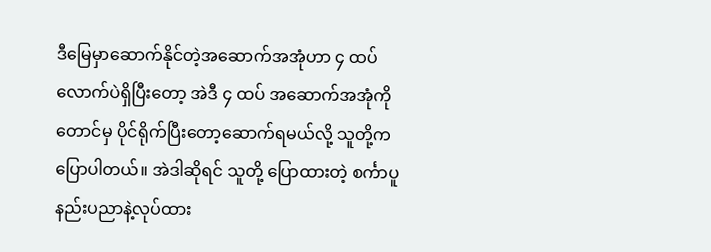ဒီမြေမှာဆောက်နိုင်တဲ့အဆောက်အအုံဟာ ၄ ထပ်လောက်ပဲရှိပြီးတော့ အဲဒီ ၄ ထပ် အဆောက်အအုံကိုတောင်မှ ပိုင်ရိုက်ပြီးတော့ဆောက်ရမယ်လို့ သူတို့ကပြောပါတယ်။ အဲဒါဆိုရင် သူတို့ ပြောထားတဲ့ စင်္ကာပူနည်းပညာနဲ့လုပ်ထား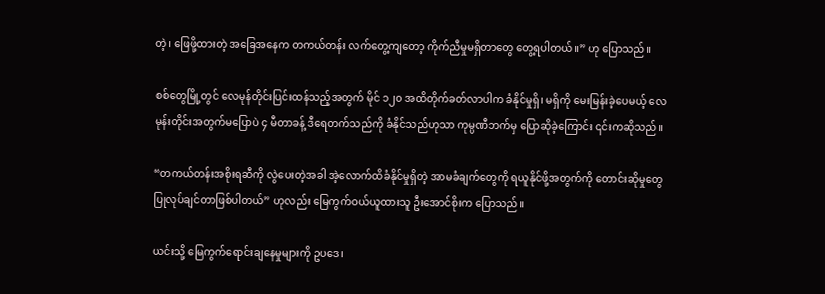တဲ့၊ ဖြေဖို့ထားတဲ့ အခြေအနေက တကယ်တန်း လက်တွေ့ကျတော့ ကိုက်ညီမှုမရှိတာတွေ တွေ့ရပါတယ်။” ဟု ပြောသည်။

စစ်တွေမြို့တွင် လေမုန်တိုင်းပြင်းထန်သည့်အတွက် မိုင် ၁၂၀ အထိတိုက်ခတ်လာပါက ခံနိုင်မှုရှိ၊ မရှိကို မေးမြန်းခဲ့ပေမယ့် လေမုန်းတိုင်းအတွက်မပြောပဲ ၄ မီတာခန့် ဒီရေတက်သည်ကို ခံနိုင်သည်ဟုသာ ကုမ္ပဏီဘက်မှ ပြောဆိုခဲ့ကြောင်း ၎င်းကဆိုသည်။

“တကယ်တန်းအစိုးရဆီကို လွဲပေးတဲ့အခါ အဲ့လောက်ထိခံနိုင်မှုရှိတဲ့ အာမခံချက်တွေကို ရယူနိုင်ဖို့အတွက်ကို တောင်းဆိုမှုတွေ ပြုလုပ်ချင်တာဖြစ်ပါတယ်” ဟုလည်း မြေကွက်ဝယ်ယူထားသူ ဦးအောင်စိုးက ပြောသည်။

ယင်းသို့ မြေကွက်ရောင်းချနေမှုများကို ဥပဒေ၊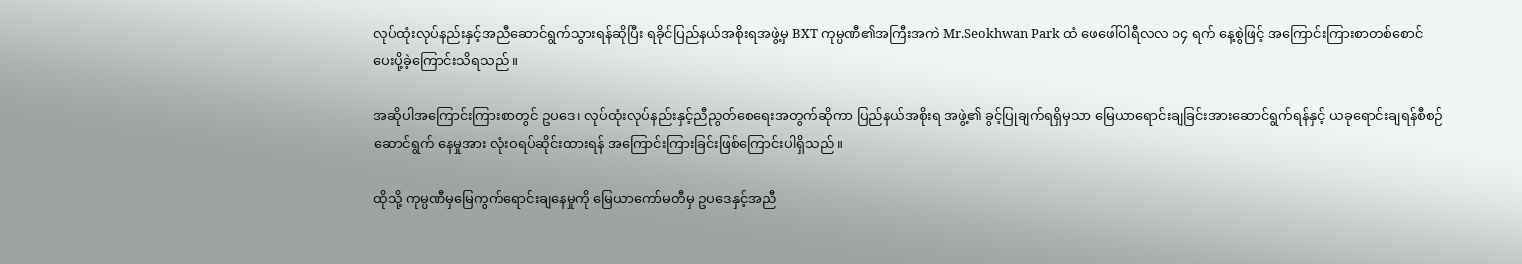လုပ်ထုံးလုပ်နည်းနှင့်အညီဆောင်ရွက်သွားရန်ဆိုပြီး ရခိုင်ပြည်နယ်အစိုးရအဖွဲ့မှ BXT ကုမ္ပဏီ၏အကြီးအကဲ Mr.Seokhwan Park ထံ ဖေဖေါ်ဝါရီလလ ၁၄ ရက် နေ့စွဲဖြင့် အကြောင်းကြားစာတစ်စောင် ပေးပို့ခဲ့ကြောင်းသိရသည်။

အဆိုပါအကြောင်းကြားစာတွင် ဥပဒေ၊ လုပ်ထုံးလုပ်နည်းနှင့်ညီညွတ်စေရေးအတွက်ဆိုကာ ပြည်နယ်အစိုးရ အဖွဲ့၏ ခွင့်ပြုချက်ရရှိမှသာ မြေယာရောင်းချခြင်းအားဆောင်ရွက်ရန်နှင့် ယခုရောင်းချရန်စီစဉ် ဆောင်ရွက် နေမှုအား လုံးဝရပ်ဆိုင်းထားရန် အကြောင်းကြားခြင်းဖြစ်ကြောင်းပါရှိသည်။

ထိုသို့ ကုမ္ပဏီမှမြေကွက်ရောင်းချနေမှုကို မြေယာကော်မတီမှ ဥပဒေနှင့်အညီ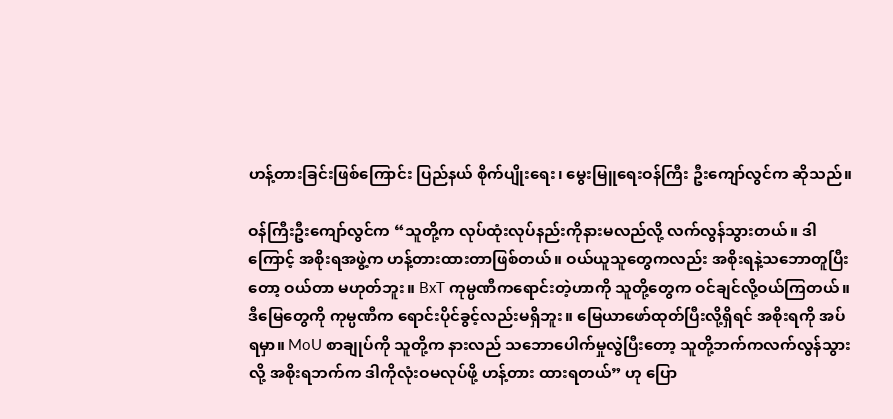ဟန့်တားခြင်းဖြစ်ကြောင်း ပြည်နယ် စိုက်ပျိုးရေး၊ မွေးမြူရေးဝန်ကြီး ဦးကျော်လွင်က ဆိုသည်။

ဝန်ကြီးဦးကျော်လွင်က “သူတို့က လုပ်ထုံးလုပ်နည်းကိုနားမလည်လို့ လက်လွန်သွားတယ်။ ဒါကြောင့် အစိုးရအဖွဲ့က ဟန့်တားထားတာဖြစ်တယ်။ ဝယ်ယူသူတွေကလည်း အစိုးရနဲ့သဘောတူပြီးတော့ ဝယ်တာ မဟုတ်ဘူး။ BxT ကုမ္ပဏီကရောင်းတဲ့ဟာကို သူတို့တွေက ဝင်ချင်လို့ဝယ်ကြတယ်။ ဒီမြေတွေကို ကုမ္ပဏီက ရောင်းပိုင်ခွင့်လည်းမရှိဘူး။ မြေယာဖော်ထုတ်ပြီးလို့ရှိရင် အစိုးရကို အပ်ရမှာ။ MoU စာချုပ်ကို သူတို့က နားလည် သဘောပေါက်မှုလွဲပြီးတော့ သူတို့ဘက်ကလက်လွန်သွားလို့ အစိုးရဘက်က ဒါကိုလုံးဝမလုပ်ဖို့ ဟန့်တား ထားရတယ်” ဟု ပြော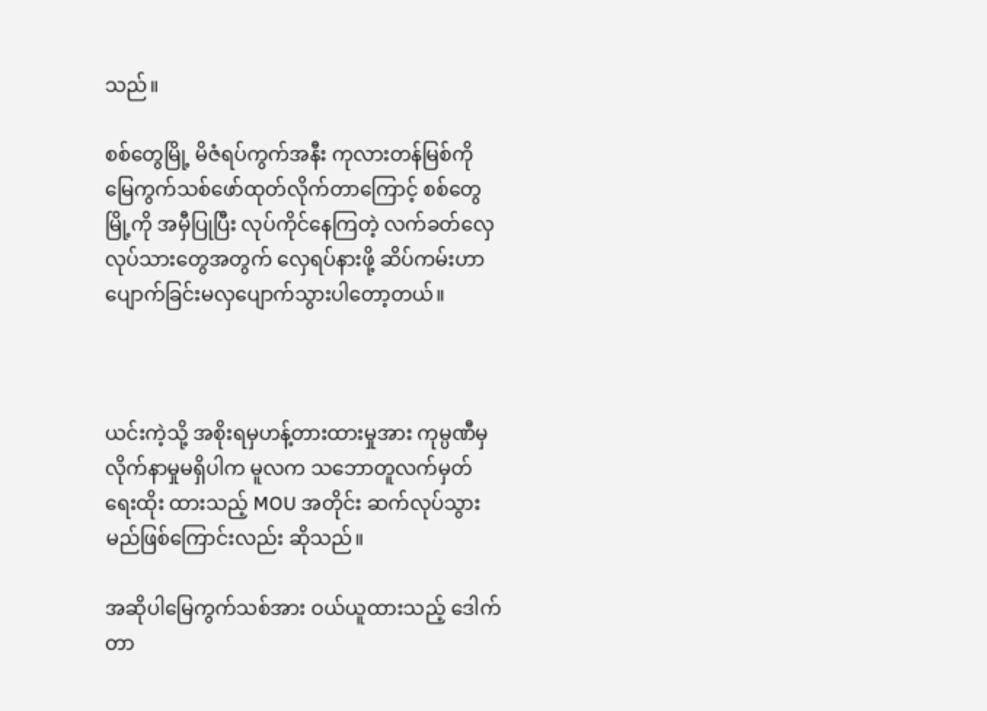သည်။

စစ်တွေမြို့ မိဇံရပ်ကွက်အနီး ကုလားတန်မြစ်ကို မြေကွက်သစ်ဖော်ထုတ်လိုက်တာကြောင့် စစ်တွေမြို့ကို အမှီပြုပြီး လုပ်ကိုင်နေကြတဲ့ လက်ခတ်လှေလုပ်သားတွေအတွက် လှေရပ်နားဖို့ ဆိပ်ကမ်းဟာ ပျောက်ခြင်းမလှပျောက်သွားပါတော့တယ်။



ယင်းကဲ့သို့ အစိုးရမှဟန့်တားထားမှုအား ကုမ္ပဏီမှလိုက်နာမှုမရှိပါက မူလက သဘောတူလက်မှတ် ရေးထိုး ထားသည့် MOU အတိုင်း ဆက်လုပ်သွားမည်ဖြစ်ကြောင်းလည်း ဆိုသည်။

အဆိုပါမြေကွက်သစ်အား ဝယ်ယူထားသည့် ဒေါက်တာ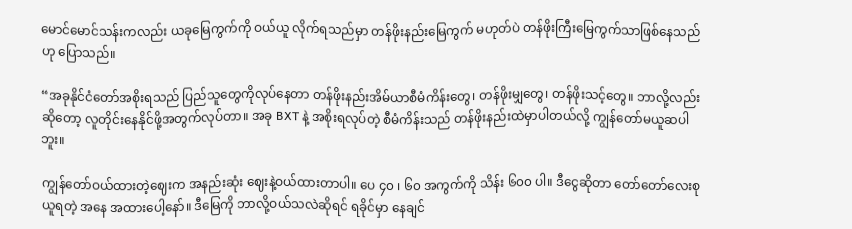မောင်မောင်သန်းကလည်း ယခုမြေကွက်ကို ဝယ်ယူ လိုက်ရသည်မှာ တန်ဖိုးနည်းမြေကွက် မဟုတ်ပဲ တန်ဖိုးကြီးမြေကွက်သာဖြစ်နေသည်ဟု ပြောသည်။

“အခုနိုင်ငံတော်အစိုးရသည် ပြည်သူတွေကိုလုပ်နေတာ တန်ဖိုးနည်းအိမ်ယာစီမံကိန်းတွေ၊ တန်ဖိုးမျှတွေ၊ တန်ဖိုးသင့်တွေ။ ဘာလို့လည်းဆိုတော့ လူတိုင်းနေနိုင်ဖို့အတွက်လုပ်တာ။ အခု BXT နဲ့ အစိုးရလုပ်တဲ့ စီမံကိန်းသည် တန်ဖိုးနည်းထဲမှာပါတယ်လို့ ကျွန်တော်မယူဆပါဘူး။

ကျွန်တော်ဝယ်ထားတဲ့ဈေးက အနည်းဆုံး ဈေးနဲ့ဝယ်ထားတာပါ။ ပေ ၄၀ ၊ ၆၀ အကွက်ကို သိန်း ၆၀၀ ပါ။ ဒီငွေဆိုတာ တော်တော်လေးစုယူရတဲ့ အနေ အထားပေါ့နော်။ ဒီမြေကို ဘာလို့ဝယ်သလဲဆိုရင် ရခိုင်မှာ နေချင်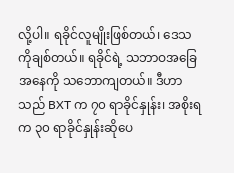လို့ပါ။ ရခိုင်လူမျိုးဖြစ်တယ်၊ ဒေသကိုချစ်တယ်။ ရခိုင်ရဲ့ သဘာဝအခြေအနေကို သဘောကျတယ်။ ဒီဟာသည် BXT က ၇၀ ရာခိုင်နှုန်း၊ အစိုးရက ၃၀ ရာခိုင်နှုန်းဆိုပေ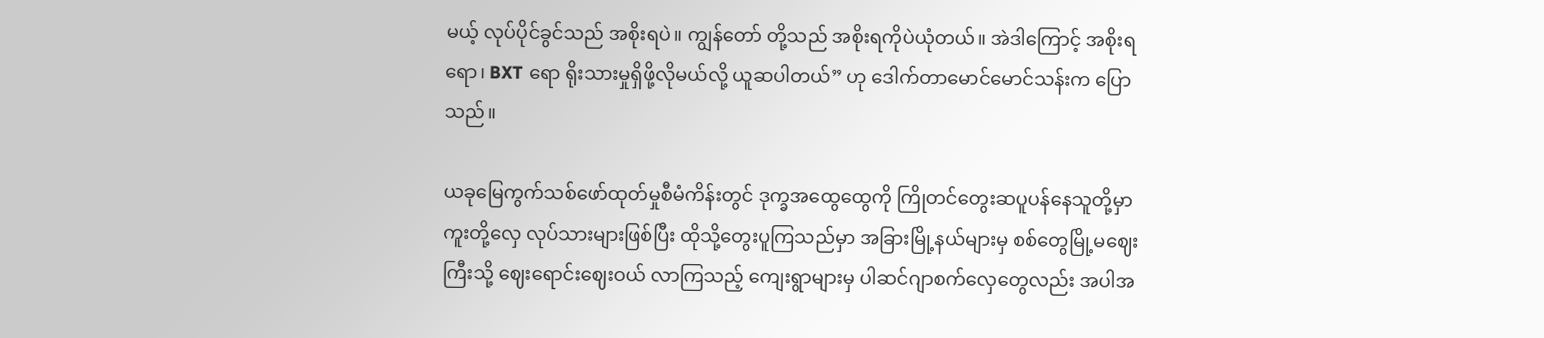မယ့် လုပ်ပိုင်ခွင်သည် အစိုးရပဲ။ ကျွန်တော် တို့သည် အစိုးရကိုပဲယုံတယ်။ အဲဒါကြောင့် အစိုးရရော၊ BXT ရော ရိုးသားမှုရှိဖို့လိုမယ်လို့ ယူဆပါတယ်” ဟု ဒေါက်တာမောင်မောင်သန်းက ပြောသည်။

ယခုမြေကွက်သစ်ဖော်ထုတ်မှုစီမံကိန်းတွင် ဒုက္ခအထွေထွေကို ကြိုတင်တွေးဆပူပန်နေသူတို့မှာ ကူးတို့လှေ လုပ်သားများဖြစ်ပြီး ထိုသို့တွေးပူကြသည်မှာ အခြားမြို့နယ်များမှ စစ်တွေမြို့မဈေးကြီးသို့ ဈေးရောင်းဈေးဝယ် လာကြသည့် ကျေးရွာများမှ ပါဆင်ဂျာစက်လှေတွေလည်း အပါအ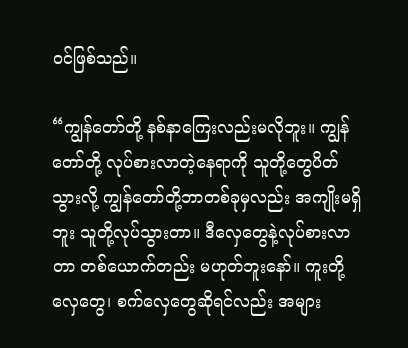ဝင်ဖြစ်သည်။

“ကျွန်တော်တို့ နစ်နာကြေးလည်းမလိုဘူး။ ကျွန်တော်တို့ လုပ်စားလာတဲ့နေရာကို သူတို့တွေပိတ်သွားလို့ ကျွန်တော်တို့ဘာတစ်ခုမှလည်း အကျိုးမရှိဘူး သူတို့လုပ်သွားတာ။ ဒီလှေတွေနဲ့လုပ်စားလာတာ တစ်ယောက်တည်း မဟုတ်ဘူးနော်။ ကူးတို့လှေတွေ၊ စက်လှေတွေဆိုရင်လည်း အများ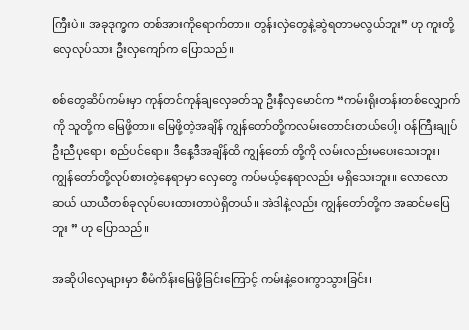ကြီးပဲ။ အခုဒုက္ခက တစ်အားကိုရောက်တာ။ တွန်းလှဲတွေနဲ့ဆွဲရတာမလွယ်ဘူး” ဟု ကူးတို့လှေလုပ်သား ဦးလှကျော်က ပြောသည်။

စစ်တွေဆိပ်ကမ်းမှာ ကုန်တင်ကုန်ချလှေခတ်သူ ဦးနီလှမောင်က “ကမ်းရိုးတန်းတစ်လျှောက်ကို သူတို့က မြေဖို့တာ။ မြေဖို့တဲ့အချိန် ကျွန်တော်တို့ကလမ်းတောင်းတယ်ပေါ့၊ ဝန်ကြီးချုပ် ဦးညီပုရော၊ စည်ပင်ရော။ ဒီနေ့ဒီအချိန်ထိ ကျွန်တော် တို့ကို လမ်းလည်းမပေးသေးဘူး၊ ကျွန်တော်တို့လုပ်စားတဲ့နေရာမှာ လှေတွေ ကပ်မယ့်နေရာလည်း မရှိသေးဘူး။ လောလောဆယ် ယာယီတစ်ခုလုပ်ပေးထားတာပဲရှိတယ်။ အဲဒါနဲ့လည်း ကျွန်တော်တို့က အဆင်မပြေဘူး ” ဟု ပြောသည်။

အဆိုပါလှေများမှာ စီမံကိန်းမြေဖို့ခြင်းကြောင့် ကမ်းနဲ့ဝေးကွာသွားခြင်း၊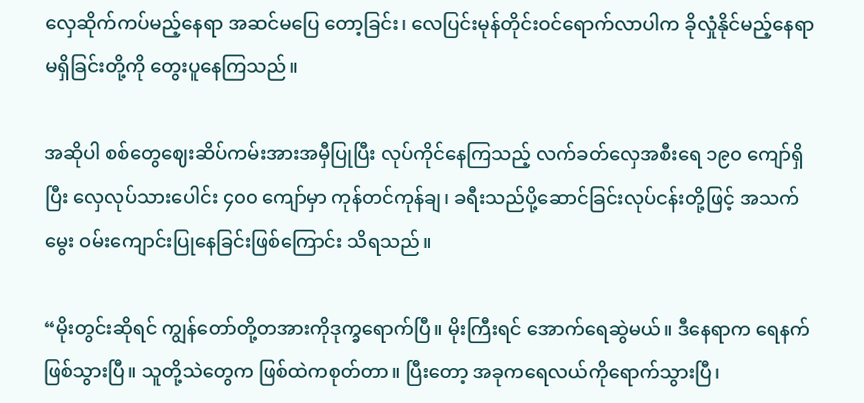လှေဆိုက်ကပ်မည့်နေရာ အဆင်မပြေ တော့ခြင်း၊ လေပြင်းမုန်တိုင်းဝင်ရောက်လာပါက ခိုလှုံနိုင်မည့်နေရာမရှိခြင်းတို့ကို တွေးပူနေကြသည်။

အဆိုပါ စစ်တွေဈေးဆိပ်ကမ်းအားအမှီပြုပြီး လုပ်ကိုင်နေကြသည့် လက်ခတ်လှေအစီးရေ ၁၉၀ ကျော်ရှိပြီး လှေလုပ်သားပေါင်း ၄၀၀ ကျော်မှာ ကုန်တင်ကုန်ချ၊ ခရီးသည်ပို့ဆောင်ခြင်းလုပ်ငန်းတို့ဖြင့် အသက်မွေး ဝမ်းကျောင်းပြုနေခြင်းဖြစ်ကြောင်း သိရသည်။

“မိုးတွင်းဆိုရင် ကျွန်တော်တို့တအားကိုဒုက္ခရောက်ပြီ။ မိုးကြီးရင် အောက်ရေဆွဲမယ်။ ဒီနေရာက ရေနက် ဖြစ်သွားပြီ။ သူတို့သဲတွေက ဖြစ်ထဲကစုတ်တာ။ ပြီးတော့ အခုကရေလယ်ကိုရောက်သွားပြီ၊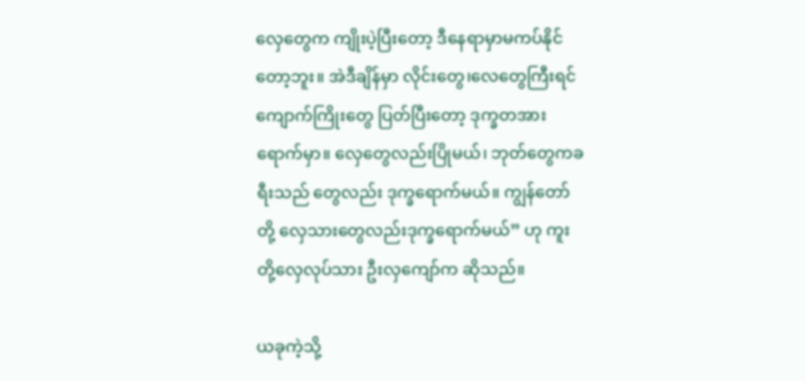လှေတွေက ကျိုးပဲ့ပြီးတော့ ဒီနေရာမှာမကပ်နိုင်တော့ဘူး။ အဲဒီချိန်မှာ လိုင်းတွေ၊လေတွေကြီးရင် ကျောက်ကြိုးတွေ ပြတ်ပြီးတော့ ဒုက္ခတအားရောက်မှာ။ လှေတွေလည်းပြိုမယ်၊ ဘုတ်တွေကခရီးသည် တွေလည်း ဒုက္ခရောက်မယ်။ ကျွန်တော်တို့ လှေသားတွေလည်းဒုက္ခရောက်မယ်” ဟု ကူးတို့လှေလုပ်သား ဦးလှကျော်က ဆိုသည်။

ယခုကဲ့သို့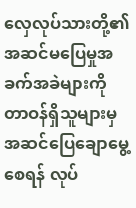လှေလုပ်သားတို့၏ အဆင်မပြေမှုအခက်အခဲများကို တာဝန်ရှိသူများမှ အဆင်ပြေချောမွေ့စေရန် လုပ်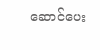ဆောင်ပေး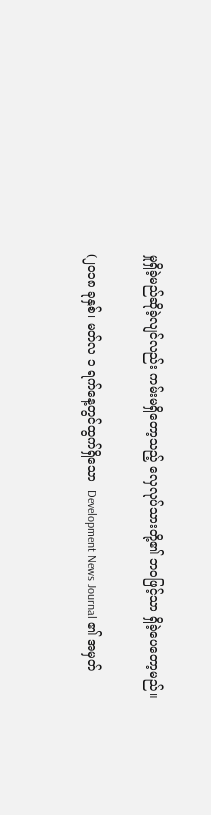မှုရှိခဲ့မည်ဆိုခဲ့လျင်လည်း ကမ်းမရှိတော့သည့် လှေလုပ်သားတို့၏ ဘဝဖြင့်သာ ရှိခဲ့ပေတော့မည်။

(၂၀၁၈ ခုနှစ်၊ မတ်လ ၁ ရက်နေ့တွင်ထွက်ရှိသော  Development News Journal ၏ အမှတ်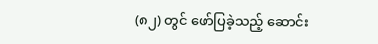(၈၂) တွင် ဖော်ပြခဲ့သည့် ဆောင်း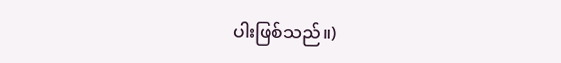ပါးဖြစ်သည်။)